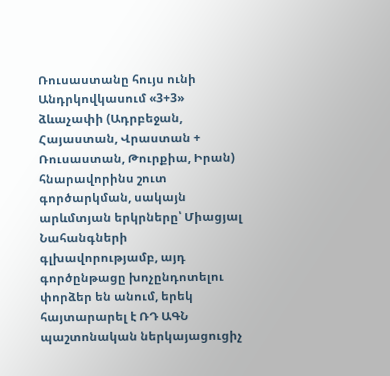Ռուսաստանը հույս ունի Անդրկովկասում «3+3» ձևաչափի (Ադրբեջան, Հայաստան, Վրաստան + Ռուսաստան, Թուրքիա, Իրան) հնարավորինս շուտ գործարկման, սակայն արևմտյան երկրները՝ Միացյալ Նահանգների գլխավորությամբ, այդ գործընթացը խոչընդոտելու փորձեր են անում, երեկ հայտարարել է ՌԴ ԱԳՆ պաշտոնական ներկայացուցիչ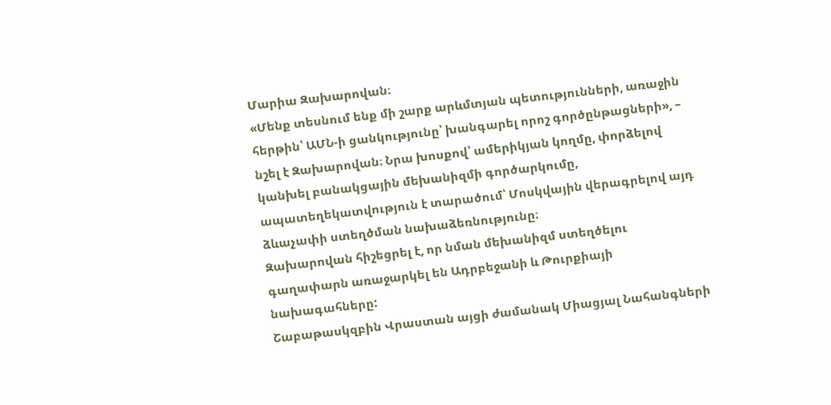Մարիա Զախարովան։
«Մենք տեսնում ենք մի շարք արևմտյան պետությունների, առաջին հերթին՝ ԱՄՆ-ի ցանկությունը՝ խանգարել որոշ գործընթացների», – նշել է Զախարովան։ Նրա խոսքով՝ ամերիկյան կողմը, փորձելով կանխել բանակցային մեխանիզմի գործարկումը, ապատեղեկատվություն է տարածում՝ Մոսկվային վերագրելով այդ ձևաչափի ստեղծման նախաձեռնությունը։
Զախարովան հիշեցրել է, որ նման մեխանիզմ ստեղծելու գաղափարն առաջարկել են Ադրբեջանի և Թուրքիայի նախագահները:
Շաբաթասկզբին Վրաստան այցի ժամանակ Միացյալ Նահանգների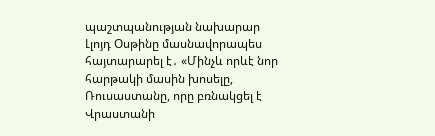պաշտպանության նախարար Լլոյդ Օսթինը մասնավորապես հայտարարել է․ «Մինչև որևէ նոր հարթակի մասին խոսելը, Ռուսաստանը, որը բռնակցել է Վրաստանի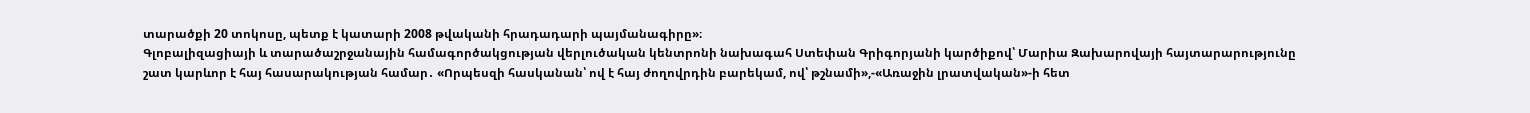տարածքի 20 տոկոսը, պետք է կատարի 2008 թվականի հրադադարի պայմանագիրը»։
Գլոբալիզացիայի և տարածաշրջանային համագործակցության վերլուծական կենտրոնի նախագահ Ստեփան Գրիգորյանի կարծիքով՝ Մարիա Զախարովայի հայտարարությունը շատ կարևոր է հայ հասարակության համար․ «Որպեսզի հասկանան՝ ով է հայ ժողովրդին բարեկամ, ով՝ թշնամի»,-«Առաջին լրատվական»-ի հետ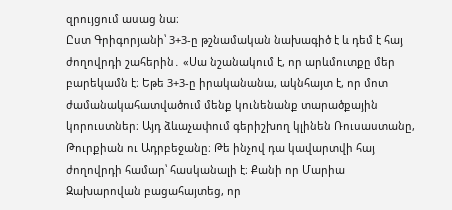զրույցում ասաց նա։
Ըստ Գրիգորյանի՝ 3+3-ը թշնամական նախագիծ է և դեմ է հայ ժողովրդի շահերին․ «Սա նշանակում է, որ արևմուտքը մեր բարեկամն է։ Եթե 3+3-ը իրականանա, ակնհայտ է, որ մոտ ժամանակահատվածում մենք կունենանք տարածքային կորուստներ։ Այդ ձևաչափում գերիշխող կլինեն Ռուսաստանը, Թուրքիան ու Ադրբեջանը։ Թե ինչով դա կավարտվի հայ ժողովրդի համար՝ հասկանալի է։ Քանի որ Մարիա Զախարովան բացահայտեց, որ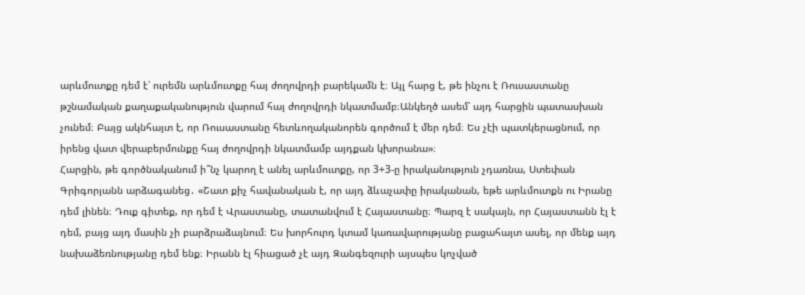արևմուտքը դեմ է՝ ուրեմն արևմուտքը հայ ժողովրդի բարեկամն է։ Այլ հարց է, թե ինչու է Ռուսաստանը թշնամական քաղաքականություն վարում հայ ժողովրդի նկատմամբ։Անկեղծ ասեմ՝ այդ հարցին պատասխան չունեմ։ Բայց ակնհայտ է, որ Ռուսաստանը հետևողականորեն գործում է մեր դեմ։ Ես չէի պատկերացնում, որ իրենց վատ վերաբերմունքը հայ ժողովրդի նկատմամբ այդքան կխորանա»։
Հարցին, թե գործնականում ի՞նչ կարող է անել արևմուտքը, որ 3+3-ը իրականություն չդառնա, Ստեփան Գրիգորյանն արձագանեց․ «Շատ քիչ հավանական է, որ այդ ձևաչափը իրականան, եթե արևմուտքն ու Իրանը դեմ լինեն։ Դուք գիտեք, որ դեմ է Վրաստանը, տատանվում է Հայաստանը։ Պարզ է սակայն, որ Հայաստանն էլ է դեմ, բայց այդ մասին չի բարձրաձայնում։ Ես խորհուրդ կտամ կառավարությանը բացահայտ ասել, որ մենք այդ նախաձեռնությանը դեմ ենք։ Իրանն էլ հիացած չէ այդ Զանգեզուրի այսպես կոչված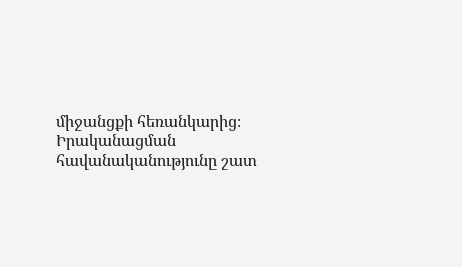միջանցքի հեռանկարից։ Իրականացման հավանականությունը շատ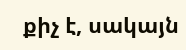քիչ է, սակայն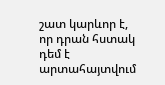շատ կարևոր է, որ դրան հստակ դեմ է արտահայտվում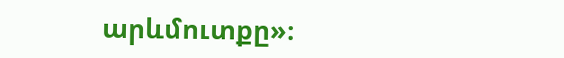արևմուտքը»։